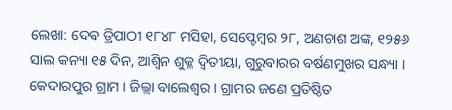ଲେଖା: ଦେଵ ତ୍ରିପାଠୀ ୧୮୪୮ ମସିହା, ସେପ୍ଟେମ୍ବର ୨୮, ଅଣଚାଶ ଅଙ୍କ, ୧୨୫୬ ସାଲ କନ୍ୟା ୧୫ ଦିନ, ଆଶ୍ୱିନ ଶୁକ୍ଳ ଦ୍ଵିତୀୟା, ଗୁରୁବାରର ବର୍ଷଣମୁଖର ସନ୍ଧ୍ୟା । କେଦାରପୁର ଗ୍ରାମ । ଜିଲ୍ଲା ବାଲେଶ୍ବର । ଗ୍ରାମର ଜଣେ ପ୍ରତିଷ୍ଠିତ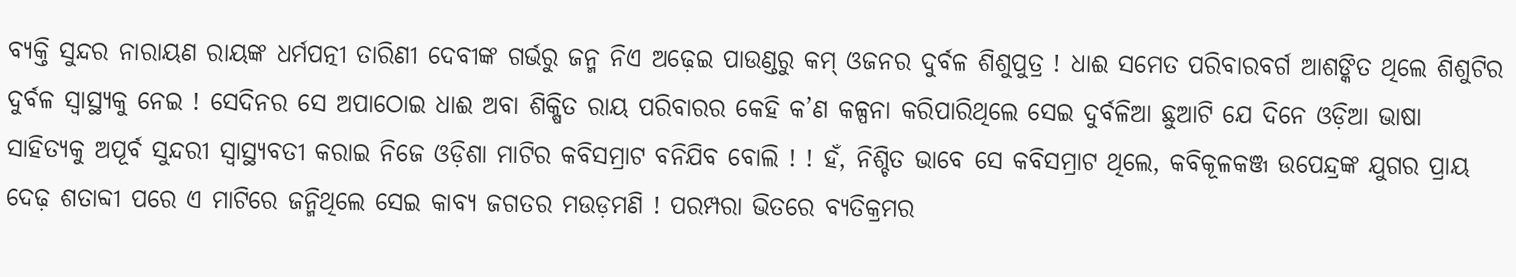ବ୍ୟକ୍ତି ସୁନ୍ଦର ନାରାୟଣ ରାୟଙ୍କ ଧର୍ମପତ୍ନୀ ତାରିଣୀ ଦେବୀଙ୍କ ଗର୍ଭରୁ ଜନ୍ମ ନିଏ ଅଢ଼େଇ ପାଉଣ୍ଡରୁ କମ୍ ଓଜନର ଦୁର୍ବଳ ଶିଶୁପୁତ୍ର ! ଧାଈ ସମେତ ପରିବାରବର୍ଗ ଆଶଙ୍କିତ ଥିଲେ ଶିଶୁଟିର ଦୁର୍ବଳ ସ୍ଵାସ୍ଥ୍ୟକୁ ନେଇ ! ସେଦିନର ସେ ଅପାଠୋଇ ଧାଈ ଅବା ଶିକ୍ଷିତ ରାୟ ପରିବାରର କେହି କ’ଣ କଳ୍ପନା କରିପାରିଥିଲେ ସେଇ ଦୁର୍ବଳିଆ ଛୁଆଟି ଯେ ଦିନେ ଓଡ଼ିଆ ଭାଷା ସାହିତ୍ୟକୁ ଅପୂର୍ବ ସୁନ୍ଦରୀ ସ୍ବାସ୍ଥ୍ୟବତୀ କରାଇ ନିଜେ ଓଡ଼ିଶା ମାଟିର କବିସମ୍ରାଟ ବନିଯିବ ବୋଲି ! ! ହଁ, ନିଶ୍ଚିତ ଭାବେ ସେ କବିସମ୍ରାଟ ଥିଲେ, କବିକୂଳକଞ୍ଜ ଉପେନ୍ଦ୍ରଙ୍କ ଯୁଗର ପ୍ରାୟ ଦେଢ଼ ଶତାବ୍ଦୀ ପରେ ଏ ମାଟିରେ ଜନ୍ମିଥିଲେ ସେଇ କାବ୍ୟ ଜଗତର ମଉଡ଼ମଣି ! ପରମ୍ପରା ଭିତରେ ବ୍ୟତିକ୍ରମର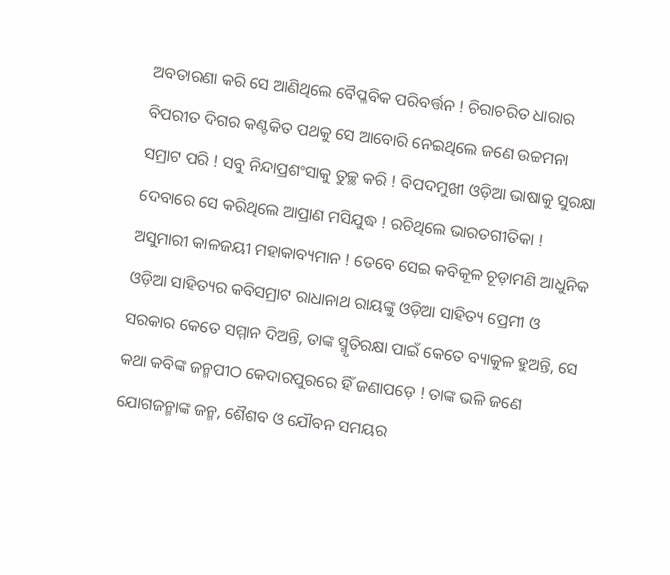ଅବତାରଣା କରି ସେ ଆଣିଥିଲେ ବୈପ୍ଳବିକ ପରିବର୍ତ୍ତନ ! ଚିରାଚରିତ ଧାରାର ବିପରୀତ ଦିଗର କଣ୍ଟକିତ ପଥକୁ ସେ ଆବୋରି ନେଇଥିଲେ ଜଣେ ଉଚ୍ଚମନା ସମ୍ରାଟ ପରି ! ସବୁ ନିନ୍ଦାପ୍ରଶଂସାକୁ ତୁଚ୍ଛ କରି ! ବିପଦମୁଖୀ ଓଡ଼ିଆ ଭାଷାକୁ ସୁରକ୍ଷା ଦେବାରେ ସେ କରିଥିଲେ ଆପ୍ରାଣ ମସିଯୁଦ୍ଧ ! ରଚିଥିଲେ ଭାରତଗୀତିକା ! ଅସୁମାରୀ କାଳଜୟୀ ମହାକାବ୍ୟମାନ ! ତେବେ ସେଇ କବିକୂଳ ଚୂଡ଼ାମଣି ଆଧୁନିକ ଓଡ଼ିଆ ସାହିତ୍ୟର କବିସମ୍ରାଟ ରାଧାନାଥ ରାୟଙ୍କୁ ଓଡ଼ିଆ ସାହିତ୍ୟ ପ୍ରେମୀ ଓ ସରକାର କେତେ ସମ୍ମାନ ଦିଅନ୍ତି, ତାଙ୍କ ସ୍ମୃତିରକ୍ଷା ପାଇଁ କେତେ ବ୍ୟାକୁଳ ହୁଅନ୍ତି, ସେ କଥା କବିଙ୍କ ଜନ୍ମପୀଠ କେଦାରପୁରରେ ହିଁ ଜଣାପଡ଼େ ! ତାଙ୍କ ଭଳି ଜଣେ ଯୋଗଜନ୍ମାଙ୍କ ଜନ୍ମ, ଶୈଶବ ଓ ଯୌବନ ସମୟର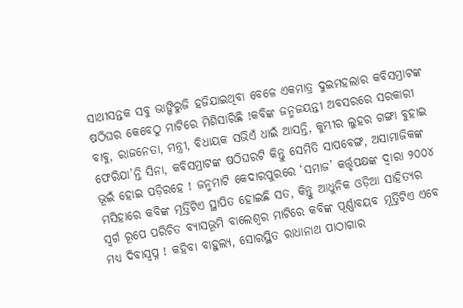ସାଥୀସନ୍ତକ ସବୁ ଭାଙ୍ଗିରୁଜି ହଜିଯାଇଥିବା ବେଳେ ଏକମାତ୍ର ଦୁଇମହଲାର କବିସମ୍ରାଟଙ୍କ ଷଠିଘର କେବେଠୁ ମାଟିରେ ମିଶିସାରିଛି !କବିଙ୍କ ଜନ୍ମଜୟନ୍ତୀ ଅବସରରେ ସରକାରୀ ବାବୁ, ରାଜନେତା, ମନ୍ତ୍ରୀ, ବିଧାୟକ ସଭିଏଁ ଧାଇଁ ଆସନ୍ତି, କୁମ୍ଭୀର ଲୁହର ଗଙ୍ଗା ବୁହାଇ ଫେରିଯା’ନ୍ତି ସିନା, କବିସମ୍ରାଟଙ୍କ ଷଠିଘରଟି କିନ୍ତୁ ସେମିତି ସାପବେଙ୍ଗ, ଅସାମାଜିକଙ୍କ ଭୂଇଁ ହୋଇ ପଡ଼ିରହେ ! ଜନ୍ମମାଟି କେଦାରପୁରରେ ‘ସମାଜ’ କର୍ତ୍ତୃପକ୍ଷଙ୍କ ଦ୍ଵାରା ୨୦୦୪ ମସିହାରେ କବିଙ୍କ ମୂର୍ତ୍ତିଟିଏ ସ୍ଥାପିତ ହୋଇଛି ସତ, କିନ୍ତୁ ଆଧୁନିକ ଓଡ଼ିଆ ସାହିତ୍ୟର ସ୍ଵର୍ଗ ରୂପେ ପରିଚିତ ବ୍ୟାସଭୂମି ବାଲେଶ୍ଵର ମାଟିରେ କବିଙ୍କ ପୂର୍ଣ୍ଣାବୟବ ମୂର୍ତ୍ତିଟିଏ ଏବେ ମଧ୍ୟ ଦିବାସ୍ବପ୍ନ ! କହିବା ବାହୁଲ୍ୟ, ସୋରସ୍ଥିତ ରାଧାନାଥ ପାଠାଗାର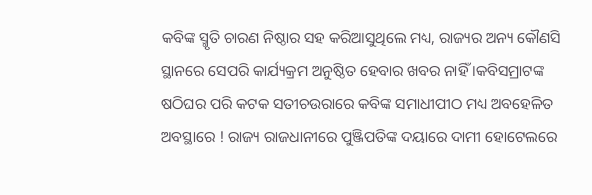କବିଙ୍କ ସ୍ମୃତି ଚାରଣ ନିଷ୍ଠାର ସହ କରିଆସୁଥିଲେ ମଧ୍ୟ, ରାଜ୍ୟର ଅନ୍ୟ କୌଣସି ସ୍ଥାନରେ ସେପରି କାର୍ଯ୍ୟକ୍ରମ ଅନୁଷ୍ଠିତ ହେବାର ଖବର ନାହିଁ ।କବିସମ୍ରାଟଙ୍କ ଷଠିଘର ପରି କଟକ ସତୀଚଉରାରେ କବିଙ୍କ ସମାଧୀପୀଠ ମଧ୍ୟ ଅବହେଳିତ ଅବସ୍ଥାରେ ! ରାଜ୍ୟ ରାଜଧାନୀରେ ପୁଞ୍ଜିପତିଙ୍କ ଦୟାରେ ଦାମୀ ହୋଟେଲରେ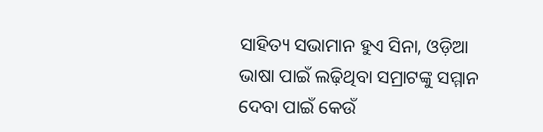ସାହିତ୍ୟ ସଭାମାନ ହୁଏ ସିନା, ଓଡ଼ିଆ ଭାଷା ପାଇଁ ଲଢ଼ିଥିବା ସମ୍ରାଟଙ୍କୁ ସମ୍ମାନ ଦେବା ପାଇଁ କେଉଁ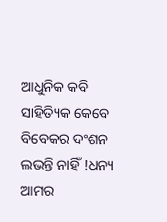ଆଧୁନିକ କବି ସାହିତ୍ୟିକ କେବେ ବିବେକର ଦଂଶନ ଲଭନ୍ତି ନାହିଁ !ଧନ୍ୟ ଆମର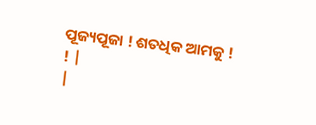ପୂଜ୍ୟପୂଜା ! ଶତଧିକ ଆମକୁ ! ! |
|